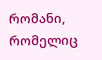რომანი, რომელიც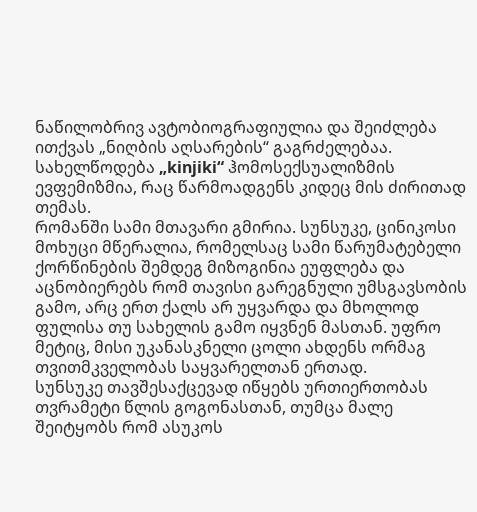ნაწილობრივ ავტობიოგრაფიულია და შეიძლება ითქვას „ნიღბის აღსარების“ გაგრძელებაა. სახელწოდება „kinjiki“ ჰომოსექსუალიზმის ევფემიზმია, რაც წარმოადგენს კიდეც მის ძირითად თემას.
რომანში სამი მთავარი გმირია. სუნსუკე, ცინიკოსი მოხუცი მწერალია, რომელსაც სამი წარუმატებელი ქორწინების შემდეგ მიზოგინია ეუფლება და აცნობიერებს რომ თავისი გარეგნული უმსგავსობის გამო, არც ერთ ქალს არ უყვარდა და მხოლოდ ფულისა თუ სახელის გამო იყვნენ მასთან. უფრო მეტიც, მისი უკანასკნელი ცოლი ახდენს ორმაგ თვითმკველობას საყვარელთან ერთად.
სუნსუკე თავშესაქცევად იწყებს ურთიერთობას თვრამეტი წლის გოგონასთან, თუმცა მალე შეიტყობს რომ ასუკოს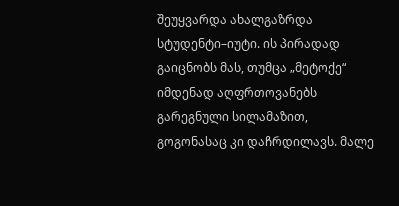შეუყვარდა ახალგაზრდა სტუდენტი–იუტი. ის პირადად გაიცნობს მას, თუმცა „მეტოქე“ იმდენად აღფრთოვანებს გარეგნული სილამაზით, გოგონასაც კი დაჩრდილავს. მალე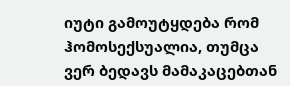იუტი გამოუტყდება რომ ჰომოსექსუალია, თუმცა ვერ ბედავს მამაკაცებთან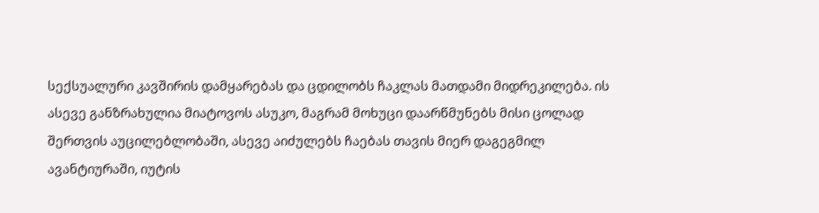სექსუალური კავშირის დამყარებას და ცდილობს ჩაკლას მათდამი მიდრეკილება. ის ასევე განზრახულია მიატოვოს ასუკო, მაგრამ მოხუცი დაარწმუნებს მისი ცოლად შერთვის აუცილებლობაში, ასევე აიძულებს ჩაებას თავის მიერ დაგეგმილ ავანტიურაში, იუტის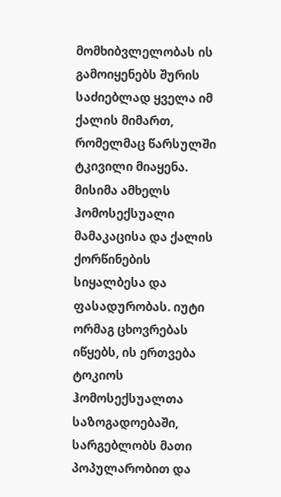მომხიბვლელობას ის გამოიყენებს შურის საძიებლად ყველა იმ ქალის მიმართ, რომელმაც წარსულში ტკივილი მიაყენა.
მისიმა ამხელს ჰომოსექსუალი მამაკაცისა და ქალის ქორწინების სიყალბესა და ფასადურობას. იუტი ორმაგ ცხოვრებას იწყებს, ის ერთვება ტოკიოს ჰომოსექსუალთა საზოგადოებაში, სარგებლობს მათი პოპულარობით და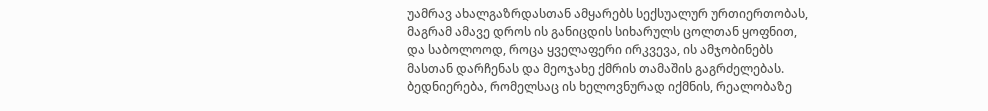უამრავ ახალგაზრდასთან ამყარებს სექსუალურ ურთიერთობას, მაგრამ ამავე დროს ის განიცდის სიხარულს ცოლთან ყოფნით, და საბოლოოდ, როცა ყველაფერი ირკვევა, ის ამჯობინებს მასთან დარჩენას და მეოჯახე ქმრის თამაშის გაგრძელებას. ბედნიერება, რომელსაც ის ხელოვნურად იქმნის, რეალობაზე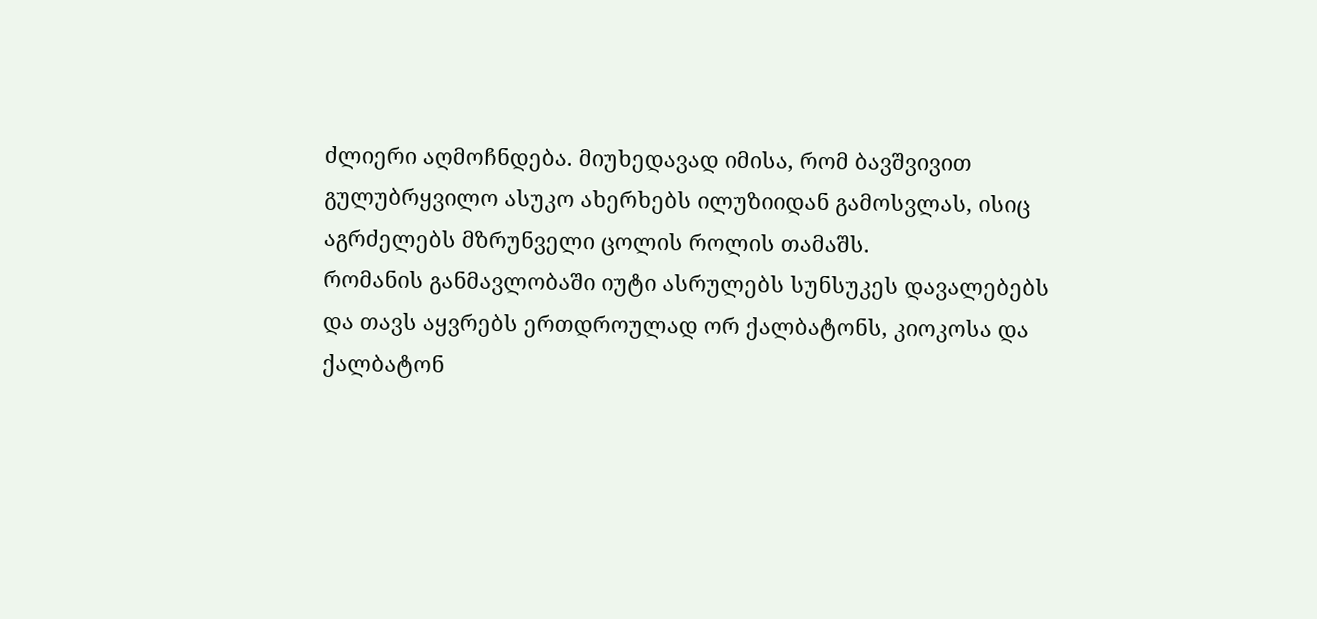ძლიერი აღმოჩნდება. მიუხედავად იმისა, რომ ბავშვივით გულუბრყვილო ასუკო ახერხებს ილუზიიდან გამოსვლას, ისიც აგრძელებს მზრუნველი ცოლის როლის თამაშს.
რომანის განმავლობაში იუტი ასრულებს სუნსუკეს დავალებებს და თავს აყვრებს ერთდროულად ორ ქალბატონს, კიოკოსა და ქალბატონ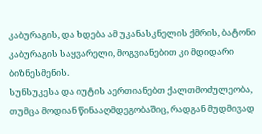კაბურაგის, და ხდება ამ უკანასკნელის ქმრის, ბატონი კაბურაგის საყვარელი, მოგვიანებით კი მდიდარი ბიზნესმენის.
სუნსუკესა და იუტის აერთიანებთ ქალთმოძულეობა, თუმცა მოდიან წინააღმდეგობაშიც, რადგან მუდმივად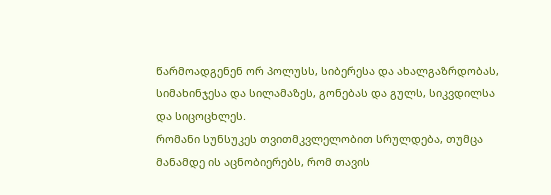წარმოადგენენ ორ პოლუსს, სიბერესა და ახალგაზრდობას, სიმახინჯესა და სილამაზეს, გონებას და გულს, სიკვდილსა და სიცოცხლეს.
რომანი სუნსუკეს თვითმკვლელობით სრულდება, თუმცა მანამდე ის აცნობიერებს, რომ თავის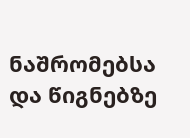ნაშრომებსა და წიგნებზე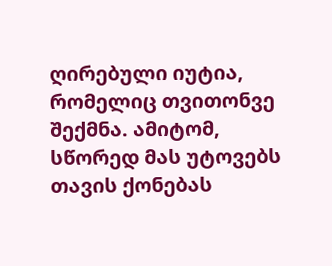ღირებული იუტია, რომელიც თვითონვე შექმნა. ამიტომ, სწორედ მას უტოვებს თავის ქონებას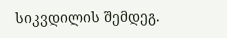სიკვდილის შემდეგ.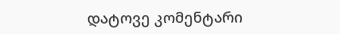დატოვე კომენტარი